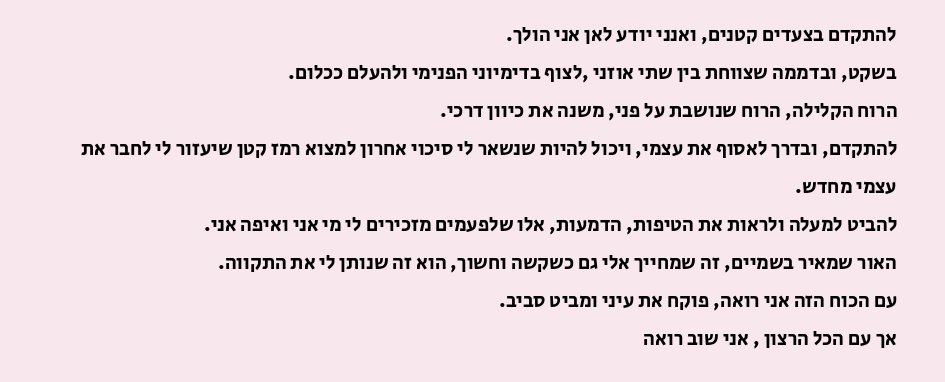להתקדם בצעדים קטנים, ואנני יודע לאן אני הולך.
בשקט, ובדממה שצווחת בין שתי אוזני ,לצוף בדימיוני הפנימי ולהעלם ככלום.
הרוח הקלילה, הרוח שנושבת על פני, משנה את כיוון דרכי.
להתקדם, ובדרך לאסוף את עצמי, ויכול להיות שנשאר לי סיכוי אחרון למצוא רמז קטן שיעזור לי לחבר את עצמי מחדש.
להביט למעלה ולראות את הטיפות, הדמעות, אלו שלפעמים מזכירים לי מי אני ואיפה אני.
האור שמאיר בשמיים, זה שמחייך אלי גם כשקשה וחשוך, הוא זה שנותן לי את התקווה.
עם הכוח הזה אני רואה, פוקח את עיני ומביט סביב.
אך עם הכל הרצון , אני שוב רואה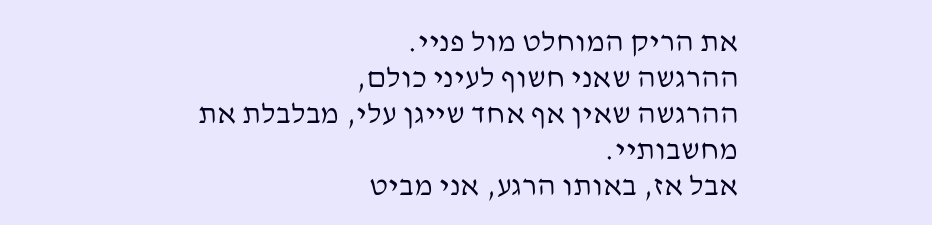את הריק המוחלט מול פניי.
ההרגשה שאני חשוף לעיני כולם,
ההרגשה שאין אף אחד שייגן עלי, מבלבלת את מחשבותיי.
אבל אז, באותו הרגע, אני מביט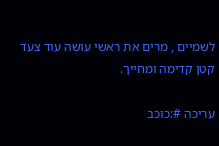לשמיים , מרים את ראשי עושה עוד צעד קטן קדימה ומחייך.

עריכה #:כוכב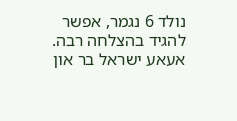נולד 6 נגמר, אפשר להגיד בהצלחה רבה.
אעאע ישראל בר און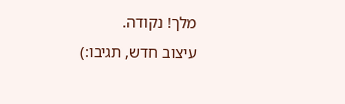מלך! נקודה.
עיצוב חדש, תגיבו:)